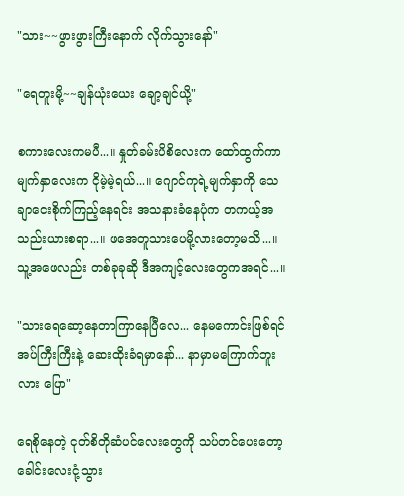"သား~~ဖွားဖွားကြီးနောက် လိုက်သွားနော်"

"ရေတူးမို့~~ချန်ယုံးယေး ချော့ချင်ယို့"

စကားလေးကမပီ...။ နှုတ်ခမ်းပိစိလေးက ထော်ထွက်ကာ မျက်နှာလေးက ငိုမဲ့မဲ့ရယ်...။ ဂျောင်ကုရဲ့မျက်နှာကို သေချာငေးစိုက်ကြည့်နေရင်း အသနားခံနေပုံက တကယ့်အသည်းယားစရာ...။ ဖအေတူသားပေမို့လားတော့မသိ...။ သူ့အဖေလည်း တစ်ခုခုဆို ဒီအကျင့်လေးတွေကအရင်...။

"သားရေဆော့နေတာကြာနေပြီလေ... နေမကောင်းဖြစ်ရင် အပ်ကြီးကြီးနဲ့ ဆေးထိုးခံရမှာနော်... နာမှာမကြောက်ဘူးလား ပြော"

ရေစိုနေတဲ့ ငုတ်စိတိုဆံပင်လေးတွေကို သပ်တင်ပေးတော့ ခေါင်းလေးငုံ့သွား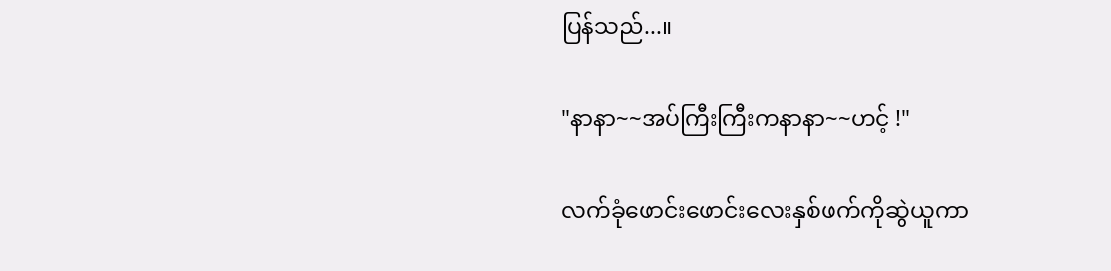ပြန်သည်...။

"နာနာ~~အပ်ကြီးကြီးကနာနာ~~ဟင့် !"

လက်ခုံဖောင်းဖောင်းလေးနှစ်ဖက်ကိုဆွဲယူကာ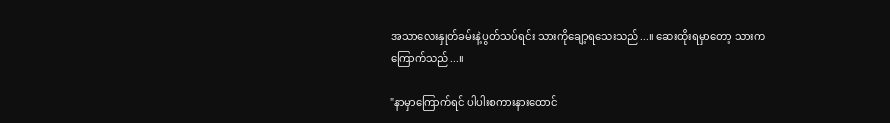အသာလေးနှုတ်ခမ်းနဲ့ပွတ်သပ်ရင်း သားကိုချော့ရသေးသည်...။ ဆေးထိုးရမှာတော့ သားကကြောက်သည်...။

"နာမှာကြောက်ရင် ပါပါးစကားနားထောင်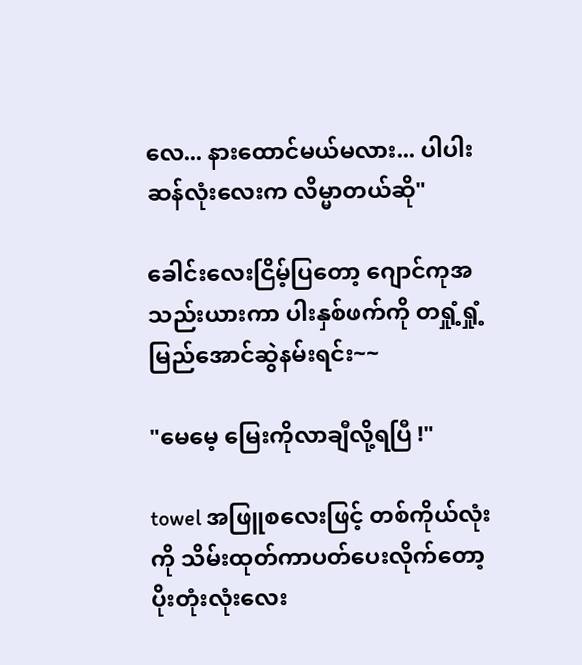လေ... နားထောင်မယ်မလား... ပါပါးဆန်လုံးလေးက လိမ္မာတယ်ဆို"

ခေါင်းလေးငြိမ့်ပြတော့ ဂျောင်ကုအသည်းယားကာ ပါးနှစ်ဖက်ကို တရှုံ့ရှုံ့မြည်အောင်ဆွဲနမ်းရင်း~~

"မေမေ့ မြေးကိုလာချီလို့ရပြီ !"

towel အဖြူစလေးဖြင့် တစ်ကိုယ်လုံးကို သိမ်းထုတ်ကာပတ်ပေးလိုက်တော့ ပိုးတုံးလုံးလေး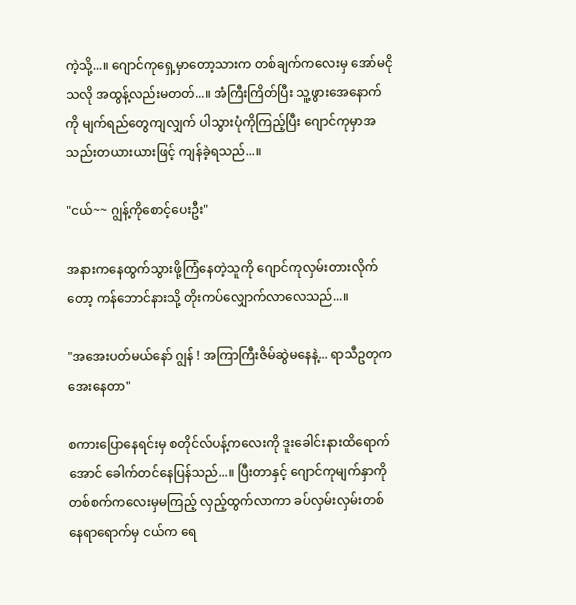ကဲ့သို့...။ ဂျောင်ကုရှေ့မှာတော့သားက တစ်ချက်ကလေးမှ အော်မငိုသလို အထွန့်လည်းမတတ်...။ အံကြီးကြိတ်ပြီး သူ့ဖွားအေနောက်ကို မျက်ရည်တွေကျလျှက် ပါသွားပုံကိုကြည့်ပြီး ဂျောင်ကုမှာအသည်းတယားယားဖြင့် ကျန်ခဲ့ရသည်...။

"ငယ်~~ ဂျွန့်ကိုစောင့်ပေးဦး"

အနားကနေထွက်သွားဖို့ကြံနေတဲ့သူကို ဂျောင်ကုလှမ်းတားလိုက်တော့ ကန်ဘောင်နားသို့ တိုးကပ်လျှောက်လာလေသည်...။

"အအေးပတ်မယ်နော် ဂျွန် ! အကြာကြီးဇိမ်ဆွဲမနေနဲ့... ရာသီဥတုက အေးနေတာ"

စကားပြောနေရင်းမှ စတိုင်လ်ပန့်ကလေးကို ဒူးခေါင်းနားထိရောက်အောင် ခေါက်တင်နေပြန်သည်...။ ပြီးတာနှင့် ဂျောင်ကုမျက်နှာကို တစ်စက်ကလေးမှမကြည့် လှည့်ထွက်လာကာ ခပ်လှမ်းလှမ်းတစ်နေရာရောက်မှ ငယ်က ရေ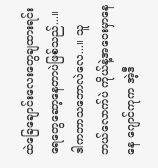ထဲခြေချောင်းလေးတွေချထားရင်း ရေတွေဆော့နေတာပဲဖြစ်သည်...။ ဒါကဘာသဘောလဲလေ...။ သူဘယ်လောက်ပဲ ကိုယ်နဲ့အဝေးမှာနေနေ ဂျောင်ကုက အဲ့ဒီ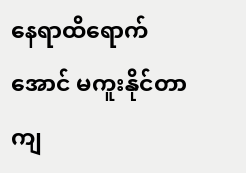နေရာထိရောက်အောင် မကူးနိုင်တာကျ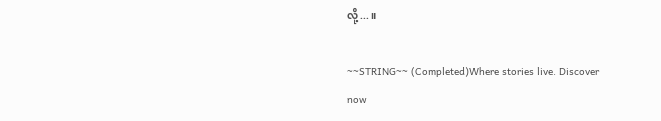လို့...။

~~STRING~~ (Completed)Where stories live. Discover now